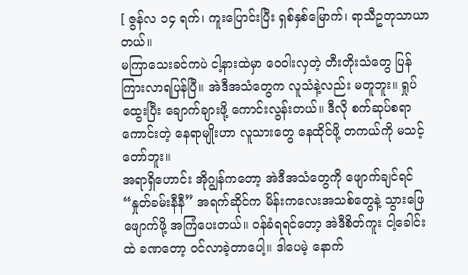[ ဇွန်လ ၁၄ ရက်၊ ကူးပြောင်းပြီး ရှစ်နှစ်မြောက်၊ ရာသီဥတုသာယာတယ်။
မကြာသေးခင်ကပဲ ငါ့နားထဲမှာ ဝေဝါးလှတဲ့ တီးတိုးသံတွေ ပြန်ကြားလာရပြန်ပြီ။ အဲဒီအသံတွေက လူသံနဲ့လည်း မတူဘူး။ ရှုပ်ထွေးပြီး ချောက်ချားဖို့ ကောင်းလွန်းတယ်။ ဒီလို စက်ဆုပ်စရာကောင်းတဲ့ နေရာမျိုးဟာ လူသားတွေ နေထိုင်ဖို့ တကယ်ကို မသင့်တော်ဘူး။
အရာရှိဟောင်း အိုဂျွန်ကတော့ အဲဒီအသံတွေကို ဖျောက်ချင်ရင် “နှုတ်ခမ်းနီနီ” အရက်ဆိုင်က မိန်းကလေးအသစ်တွေနဲ့ သွားဖြေဖျောက်ဖို့ အကြံပေးတယ်။ ဝန်ခံရရင်တော့ အဲဒီစိတ်ကူး ငါ့ခေါင်းထဲ ခဏတော့ ဝင်လာခဲ့တာပေါ့။ ဒါပေမဲ့ နောက်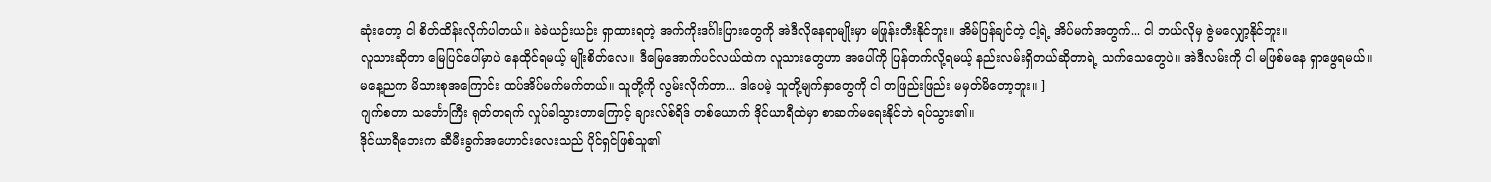ဆုံးတော့ ငါ စိတ်ထိန်းလိုက်ပါတယ်။ ခဲခဲယဉ်းယဉ်း ရှာထားရတဲ့ အက်ကိုးဒင်္ဂါးပြားတွေကို အဲဒီလိုနေရာမျိုးမှာ မဖြုန်းတီးနိုင်ဘူး။ အိမ်ပြန်ချင်တဲ့ ငါ့ရဲ့ အိပ်မက်အတွက်... ငါ ဘယ်လိုမှ ဇွဲမလျှော့နိုင်ဘူး။
လူသားဆိုတာ မြေပြင်ပေါ်မှာပဲ နေထိုင်ရမယ့် မျိုးစိတ်လေ။ ဒီမြေအောက်ပင်လယ်ထဲက လူသားတွေဟာ အပေါ်ကို ပြန်တက်လို့ရမယ့် နည်းလမ်းရှိတယ်ဆိုတာရဲ့ သက်သေတွေပဲ။ အဲဒီလမ်းကို ငါ မဖြစ်မနေ ရှာဖွေရမယ်။
မနေ့ညက မိသားစုအကြောင်း ထပ်အိပ်မက်မက်တယ်။ သူတို့ကို လွမ်းလိုက်တာ... ဒါပေမဲ့ သူတို့မျက်နှာတွေကို ငါ တဖြည်းဖြည်း မမှတ်မိတော့ဘူး။ ]
ဂျက်စတာ သင်္ဘောကြီး ရုတ်တရက် လှုပ်ခါသွားတာကြောင့် ချားလ်စ်ရိဒ် တစ်ယောက် ဒိုင်ယာရီထဲမှာ စာဆက်မရေးနိုင်ဘဲ ရပ်သွား၏။
ဒိုင်ယာရီဘေးက ဆီမီးခွက်အဟောင်းလေးသည် ပိုင်ရှင်ဖြစ်သူ၏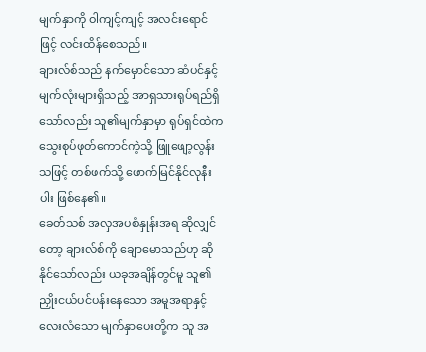မျက်နှာကို ဝါကျင့်ကျင့် အလင်းရောင်ဖြင့် လင်းထိန်စေသည်။
ချားလ်စ်သည် နက်မှောင်သော ဆံပင်နှင့် မျက်လုံးများရှိသည့် အာရှသားရုပ်ရည်ရှိသော်လည်း သူ၏မျက်နှာမှာ ရုပ်ရှင်ထဲက သွေးစုပ်ဖုတ်ကောင်ကဲ့သို့ ဖြူဖျော့လွန်းသဖြင့် တစ်ဖက်သို့ ဖောက်မြင်နိုင်လုနီးပါး ဖြစ်နေ၏။
ခေတ်သစ် အလှအပစံနှုန်းအရ ဆိုလျှင်တော့ ချားလ်စ်ကို ချောမောသည်ဟု ဆိုနိုင်သော်လည်း ယခုအချိန်တွင်မူ သူ၏ ညှိုးငယ်ပင်ပန်းနေသော အမူအရာနှင့် လေးလံသော မျက်နှာပေးတို့က သူ အ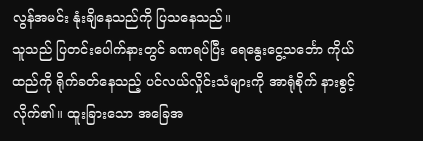လွန်အမင်း နုံးချိနေသည်ကို ပြသနေသည်။
သူသည် ပြတင်းပေါက်နားတွင် ခဏရပ်ပြီး ရေနွေးငွေ့သင်္ဘော ကိုယ်ထည်ကို ရိုက်ခတ်နေသည့် ပင်လယ်လှိုင်းသံများကို အာရုံစိုက် နားစွင့်လိုက်၏။ ထူးခြားသော အခြေအ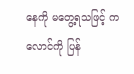နေကို မတွေ့ရသဖြင့် ကလောင်ကို ပြန်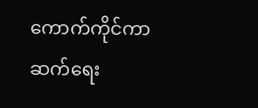ကောက်ကိုင်ကာ ဆက်ရေး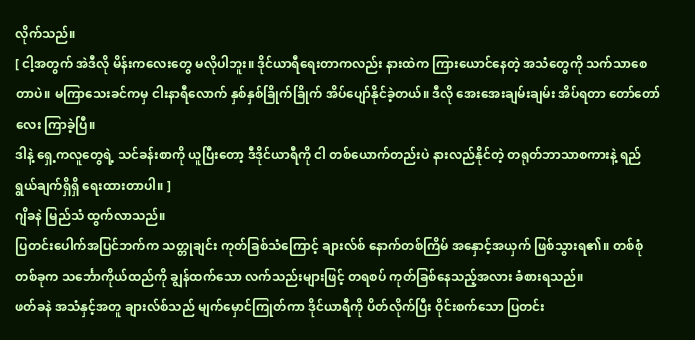လိုက်သည်။
[ ငါ့အတွက် အဲဒီလို မိန်းကလေးတွေ မလိုပါဘူး။ ဒိုင်ယာရီရေးတာကလည်း နားထဲက ကြားယောင်နေတဲ့ အသံတွေကို သက်သာစေတာပဲ။ မကြာသေးခင်ကမှ ငါးနာရီလောက် နှစ်နှစ်ခြိုက်ခြိုက် အိပ်ပျော်နိုင်ခဲ့တယ်။ ဒီလို အေးအေးချမ်းချမ်း အိပ်ရတာ တော်တော်လေး ကြာခဲ့ပြီ။
ဒါနဲ့ ရှေ့ကလူတွေရဲ့ သင်ခန်းစာကို ယူပြီးတော့ ဒီဒိုင်ယာရီကို ငါ တစ်ယောက်တည်းပဲ နားလည်နိုင်တဲ့ တရုတ်ဘာသာစကားနဲ့ ရည်ရွယ်ချက်ရှိရှိ ရေးထားတာပါ။ ]
ဂျိခနဲ မြည်သံ ထွက်လာသည်။
ပြတင်းပေါက်အပြင်ဘက်က သတ္တုချင်း ကုတ်ခြစ်သံကြောင့် ချားလ်စ် နောက်တစ်ကြိမ် အနှောင့်အယှက် ဖြစ်သွားရ၏။ တစ်စုံတစ်ခုက သင်္ဘောကိုယ်ထည်ကို ချွန်ထက်သော လက်သည်းများဖြင့် တရစပ် ကုတ်ခြစ်နေသည့်အလား ခံစားရသည်။
ဖတ်ခနဲ အသံနှင့်အတူ ချားလ်စ်သည် မျက်မှောင်ကြုတ်ကာ ဒိုင်ယာရီကို ပိတ်လိုက်ပြီး ဝိုင်းစက်သော ပြတင်း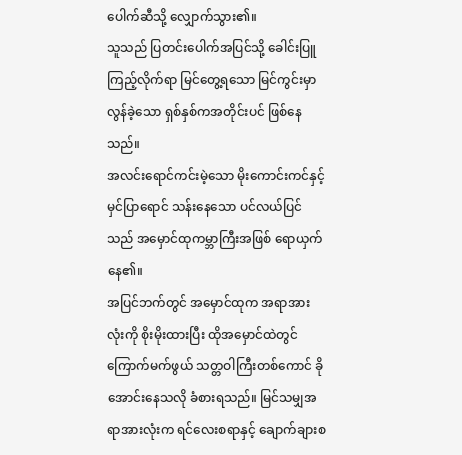ပေါက်ဆီသို့ လျှောက်သွား၏။
သူသည် ပြတင်းပေါက်အပြင်သို့ ခေါင်းပြူကြည့်လိုက်ရာ မြင်တွေ့ရသော မြင်ကွင်းမှာ လွန်ခဲ့သော ရှစ်နှစ်ကအတိုင်းပင် ဖြစ်နေသည်။
အလင်းရောင်ကင်းမဲ့သော မိုးကောင်းကင်နှင့် မှင်ပြာရောင် သန်းနေသော ပင်လယ်ပြင်သည် အမှောင်ထုကမ္ဘာကြီးအဖြစ် ရောယှက်နေ၏။
အပြင်ဘက်တွင် အမှောင်ထုက အရာအားလုံးကို စိုးမိုးထားပြီး ထိုအမှောင်ထဲတွင် ကြောက်မက်ဖွယ် သတ္တဝါကြီးတစ်ကောင် ခိုအောင်းနေသလို ခံစားရသည်။ မြင်သမျှအရာအားလုံးက ရင်လေးစရာနှင့် ချောက်ချားစ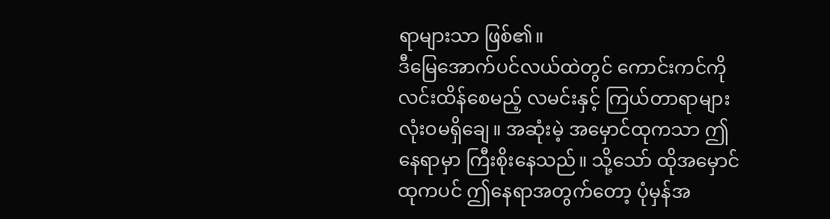ရာများသာ ဖြစ်၏။
ဒီမြေအောက်ပင်လယ်ထဲတွင် ကောင်းကင်ကို လင်းထိန်စေမည့် လမင်းနှင့် ကြယ်တာရာများ လုံးဝမရှိချေ။ အဆုံးမဲ့ အမှောင်ထုကသာ ဤနေရာမှာ ကြီးစိုးနေသည်။ သို့သော် ထိုအမှောင်ထုကပင် ဤနေရာအတွက်တော့ ပုံမှန်အ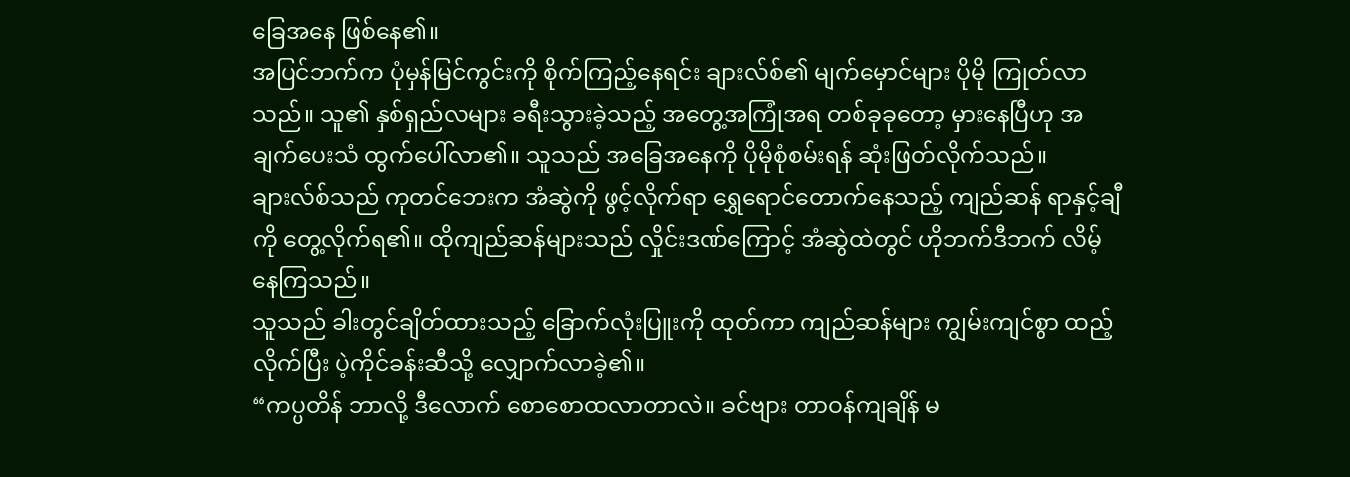ခြေအနေ ဖြစ်နေ၏။
အပြင်ဘက်က ပုံမှန်မြင်ကွင်းကို စိုက်ကြည့်နေရင်း ချားလ်စ်၏ မျက်မှောင်များ ပိုမို ကြုတ်လာသည်။ သူ၏ နှစ်ရှည်လများ ခရီးသွားခဲ့သည့် အတွေ့အကြုံအရ တစ်ခုခုတော့ မှားနေပြီဟု အချက်ပေးသံ ထွက်ပေါ်လာ၏။ သူသည် အခြေအနေကို ပိုမိုစုံစမ်းရန် ဆုံးဖြတ်လိုက်သည်။
ချားလ်စ်သည် ကုတင်ဘေးက အံဆွဲကို ဖွင့်လိုက်ရာ ရွှေရောင်တောက်နေသည့် ကျည်ဆန် ရာနှင့်ချီကို တွေ့လိုက်ရ၏။ ထိုကျည်ဆန်များသည် လှိုင်းဒဏ်ကြောင့် အံဆွဲထဲတွင် ဟိုဘက်ဒီဘက် လိမ့်နေကြသည်။
သူသည် ခါးတွင်ချိတ်ထားသည့် ခြောက်လုံးပြူးကို ထုတ်ကာ ကျည်ဆန်များ ကျွမ်းကျင်စွာ ထည့်လိုက်ပြီး ပဲ့ကိုင်ခန်းဆီသို့ လျှောက်လာခဲ့၏။
“ကပ္ပတိန် ဘာလို့ ဒီလောက် စောစောထလာတာလဲ။ ခင်ဗျား တာဝန်ကျချိန် မ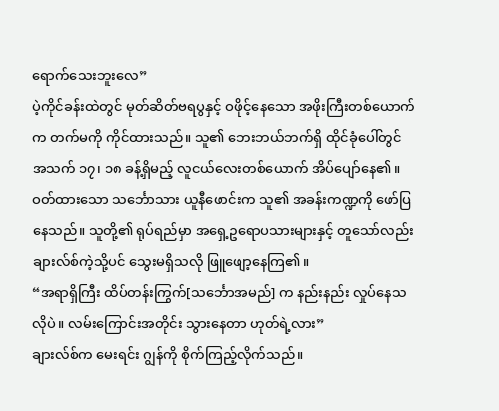ရောက်သေးဘူးလေ”
ပဲ့ကိုင်ခန်းထဲတွင် မုတ်ဆိတ်ဗရပွနှင့် ဝဖိုင့်နေသော အဖိုးကြီးတစ်ယောက်က တက်မကို ကိုင်ထားသည်။ သူ၏ ဘေးဘယ်ဘက်ရှိ ထိုင်ခုံပေါ်တွင် အသက် ၁၇၊ ၁၈ ခန့်ရှိမည့် လူငယ်လေးတစ်ယောက် အိပ်ပျော်နေ၏။
ဝတ်ထားသော သင်္ဘောသား ယူနီဖောင်းက သူ၏ အခန်းကဏ္ဍကို ဖော်ပြနေသည်။ သူတို့၏ ရုပ်ရည်မှာ အရှေ့ဥရောပသားများနှင့် တူသော်လည်း ချားလ်စ်ကဲ့သို့ပင် သွေးမရှိသလို ဖြူဖျော့နေကြ၏။
“အရာရှိကြီး ထိပ်တန်းကြွက်[သင်္ဘောအမည်] က နည်းနည်း လှုပ်နေသလိုပဲ။ လမ်းကြောင်းအတိုင်း သွားနေတာ ဟုတ်ရဲ့လား”
ချားလ်စ်က မေးရင်း ဂျွန်ကို စိုက်ကြည့်လိုက်သည်။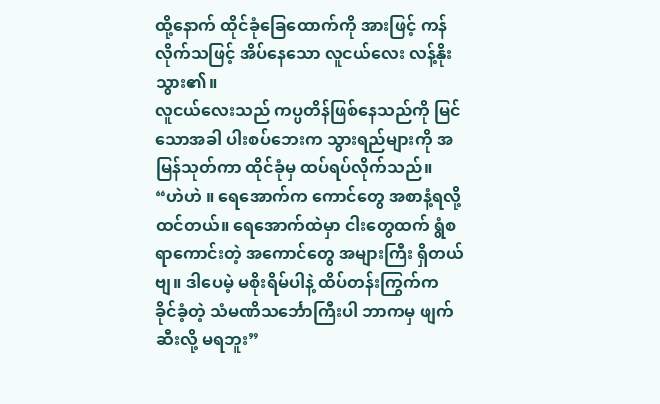ထို့နောက် ထိုင်ခုံခြေထောက်ကို အားဖြင့် ကန်လိုက်သဖြင့် အိပ်နေသော လူငယ်လေး လန့်နိုးသွား၏။
လူငယ်လေးသည် ကပ္ပတိန်ဖြစ်နေသည်ကို မြင်သောအခါ ပါးစပ်ဘေးက သွားရည်များကို အမြန်သုတ်ကာ ထိုင်ခုံမှ ထပ်ရပ်လိုက်သည်။
“ဟဲဟဲ ။ ရေအောက်က ကောင်တွေ အစာနံ့ရလို့ ထင်တယ်။ ရေအောက်ထဲမှာ ငါးတွေထက် ရွံစရာကောင်းတဲ့ အကောင်တွေ အများကြီး ရှိတယ်ဗျ။ ဒါပေမဲ့ မစိုးရိမ်ပါနဲ့ ထိပ်တန်းကြွက်က ခိုင်ခံ့တဲ့ သံမဏိသင်္ဘောကြီးပါ ဘာကမှ ဖျက်ဆီးလို့ မရဘူး”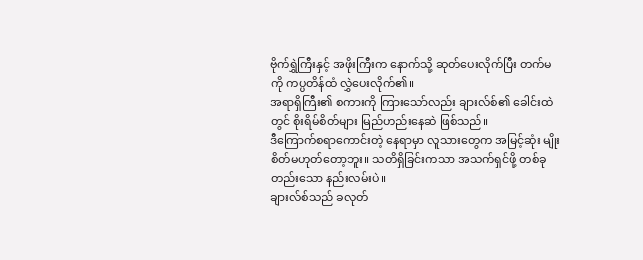ဗိုက်ရွှဲကြီးနှင့် အဖိုးကြီးက နောက်သို့ ဆုတ်ပေးလိုက်ပြီး တက်မကို ကပ္ပတိန်ထံ လွှဲပေးလိုက်၏။
အရာရှိကြီး၏ စကားကို ကြားသော်လည်း ချားလ်စ်၏ ခေါင်းထဲတွင် စိုးရိမ်စိတ်များ မြည်ဟည်းနေဆဲ ဖြစ်သည်။
ဒီကြောက်စရာကောင်းတဲ့ နေရာမှာ လူသားတွေက အမြင့်ဆုံး မျိုးစိတ်မဟုတ်တော့ဘူး။ သတိရှိခြင်းကသာ အသက်ရှင်ဖို့ တစ်ခုတည်းသော နည်းလမ်းပဲ။
ချားလ်စ်သည် ခလုတ်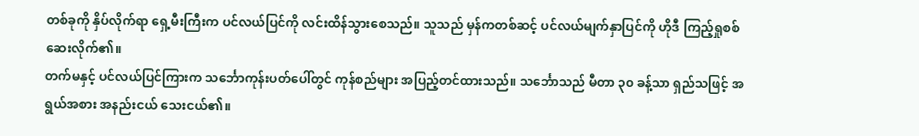တစ်ခုကို နှိပ်လိုက်ရာ ရှေ့မီးကြီးက ပင်လယ်ပြင်ကို လင်းထိန်သွားစေသည်။ သူသည် မှန်ကတစ်ဆင့် ပင်လယ်မျက်နှာပြင်ကို ဟိုဒီ ကြည့်ရှုစစ်ဆေးလိုက်၏။
တက်မနှင့် ပင်လယ်ပြင်ကြားက သင်္ဘောကုန်းပတ်ပေါ်တွင် ကုန်စည်များ အပြည့်တင်ထားသည်။ သင်္ဘောသည် မီတာ ၃၀ ခန့်သာ ရှည်သဖြင့် အရွယ်အစား အနည်းငယ် သေးငယ်၏။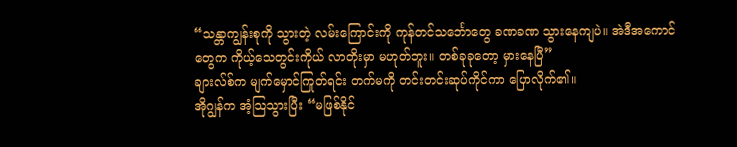“သန္တာကျွန်းစုကို သွားတဲ့ လမ်းကြောင်းကို ကုန်တင်သင်္ဘောတွေ ခဏခဏ သွားနေကျပဲ။ အဲဒီအကောင်တွေက ကိုယ့်သေတွင်းကိုယ် လာတိုးမှာ မဟုတ်ဘူး။ တစ်ခုခုတော့ မှားနေပြီ”
ချားလ်စ်က မျက်မှောင်ကြုတ်ရင်း တက်မကို တင်းတင်းဆုပ်ကိုင်ကာ ပြောလိုက်၏။
အိုဂျွန်က အံ့သြသွားပြီး “မဖြစ်နိုင်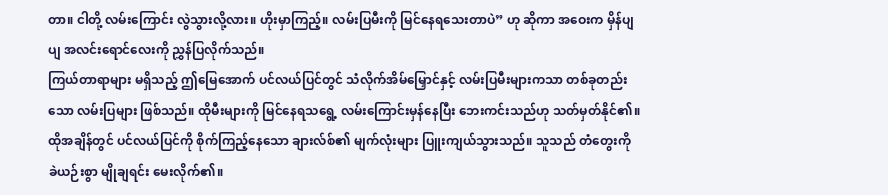တာ။ ငါတို့ လမ်းကြောင်း လွဲသွားလို့လား။ ဟိုးမှာကြည့်။ လမ်းပြမီးကို မြင်နေရသေးတာပဲ” ဟု ဆိုကာ အဝေးက မှိန်ပျပျ အလင်းရောင်လေးကို ညွှန်ပြလိုက်သည်။
ကြယ်တာရာများ မရှိသည့် ဤမြေအောက် ပင်လယ်ပြင်တွင် သံလိုက်အိမ်မြှောင်နှင့် လမ်းပြမီးများကသာ တစ်ခုတည်းသော လမ်းပြများ ဖြစ်သည်။ ထိုမီးများကို မြင်နေရသရွေ့ လမ်းကြောင်းမှန်နေပြီး ဘေးကင်းသည်ဟု သတ်မှတ်နိုင်၏။
ထိုအချိန်တွင် ပင်လယ်ပြင်ကို စိုက်ကြည့်နေသော ချားလ်စ်၏ မျက်လုံးများ ပြူးကျယ်သွားသည်။ သူသည် တံတွေးကို ခဲယဉ်းစွာ မျိုချရင်း မေးလိုက်၏။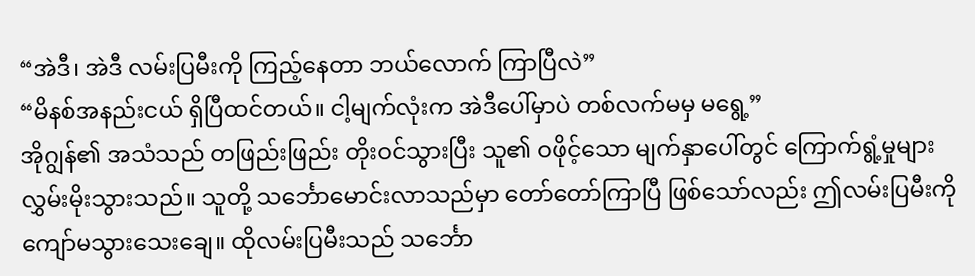“အဲဒီ၊ အဲဒီ လမ်းပြမီးကို ကြည့်နေတာ ဘယ်လောက် ကြာပြီလဲ”
“မိနစ်အနည်းငယ် ရှိပြီထင်တယ်။ ငါ့မျက်လုံးက အဲဒီပေါ်မှာပဲ တစ်လက်မမှ မရွေ့”
အိုဂျွန်၏ အသံသည် တဖြည်းဖြည်း တိုးဝင်သွားပြီး သူ၏ ဝဖိုင့်သော မျက်နှာပေါ်တွင် ကြောက်ရွံ့မှုများ လွှမ်းမိုးသွားသည်။ သူတို့ သင်္ဘောမောင်းလာသည်မှာ တော်တော်ကြာပြီ ဖြစ်သော်လည်း ဤလမ်းပြမီးကို ကျော်မသွားသေးချေ။ ထိုလမ်းပြမီးသည် သင်္ဘော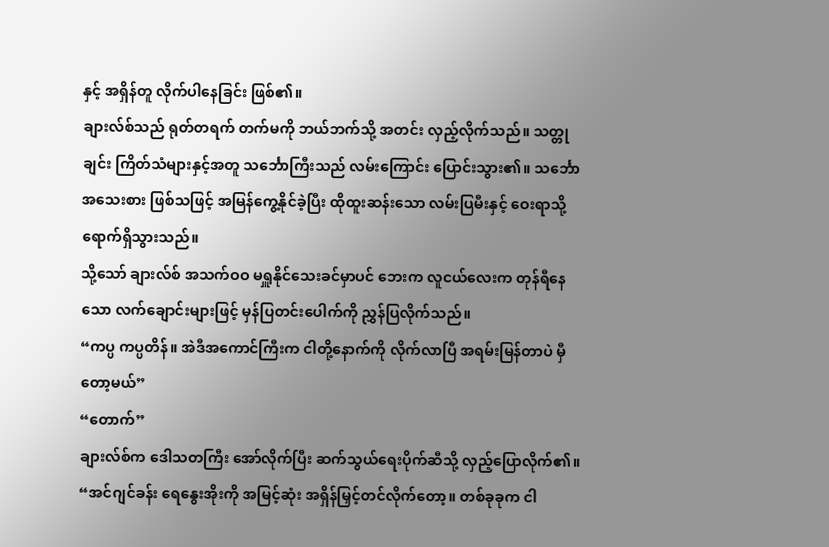နှင့် အရှိန်တူ လိုက်ပါနေခြင်း ဖြစ်၏။
ချားလ်စ်သည် ရုတ်တရက် တက်မကို ဘယ်ဘက်သို့ အတင်း လှည့်လိုက်သည်။ သတ္တုချင်း ကြိတ်သံများနှင့်အတူ သင်္ဘောကြီးသည် လမ်းကြောင်း ပြောင်းသွား၏။ သင်္ဘောအသေးစား ဖြစ်သဖြင့် အမြန်ကွေ့နိုင်ခဲ့ပြီး ထိုထူးဆန်းသော လမ်းပြမီးနှင့် ဝေးရာသို့ ရောက်ရှိသွားသည်။
သို့သော် ချားလ်စ် အသက်ဝဝ မရှူနိုင်သေးခင်မှာပင် ဘေးက လူငယ်လေးက တုန်ရီနေသော လက်ချောင်းများဖြင့် မှန်ပြတင်းပေါက်ကို ညွှန်ပြလိုက်သည်။
“ကပ္ပ ကပ္ပတိန်။ အဲဒီအကောင်ကြီးက ငါတို့နောက်ကို လိုက်လာပြီ အရမ်းမြန်တာပဲ မှီတော့မယ်”
“တောက်”
ချားလ်စ်က ဒေါသတကြီး အော်လိုက်ပြီး ဆက်သွယ်ရေးပိုက်ဆီသို့ လှည့်ပြောလိုက်၏။
“အင်ဂျင်ခန်း ရေနွေးအိုးကို အမြင့်ဆုံး အရှိန်မြှင့်တင်လိုက်တော့။ တစ်ခုခုက ငါ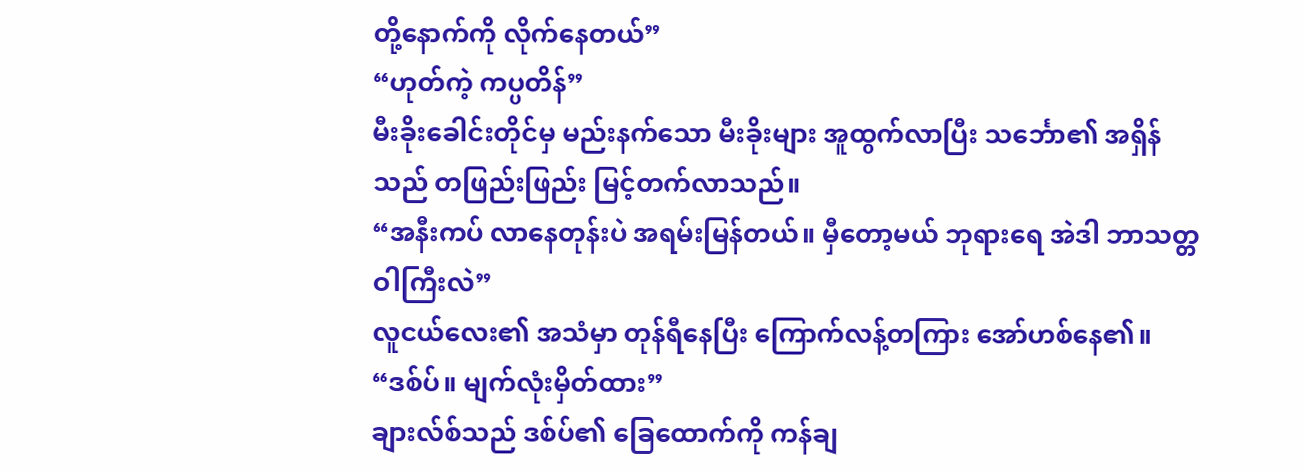တို့နောက်ကို လိုက်နေတယ်”
“ဟုတ်ကဲ့ ကပ္ပတိန်”
မီးခိုးခေါင်းတိုင်မှ မည်းနက်သော မီးခိုးများ အူထွက်လာပြီး သင်္ဘော၏ အရှိန်သည် တဖြည်းဖြည်း မြင့်တက်လာသည်။
“အနီးကပ် လာနေတုန်းပဲ အရမ်းမြန်တယ်။ မှီတော့မယ် ဘုရားရေ အဲဒါ ဘာသတ္တဝါကြီးလဲ”
လူငယ်လေး၏ အသံမှာ တုန်ရီနေပြီး ကြောက်လန့်တကြား အော်ဟစ်နေ၏။
“ဒစ်ပ်။ မျက်လုံးမှိတ်ထား”
ချားလ်စ်သည် ဒစ်ပ်၏ ခြေထောက်ကို ကန်ချ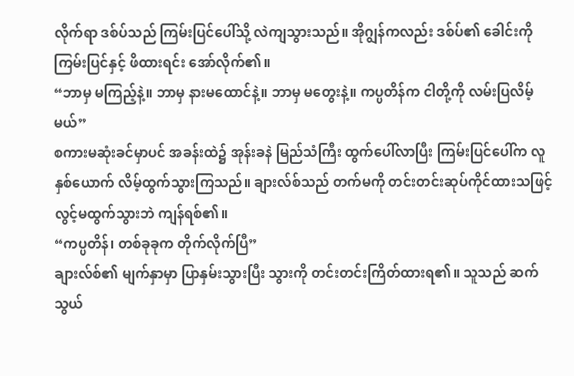လိုက်ရာ ဒစ်ပ်သည် ကြမ်းပြင်ပေါ်သို့ လဲကျသွားသည်။ အိုဂျွန်ကလည်း ဒစ်ပ်၏ ခေါင်းကို ကြမ်းပြင်နှင့် ဖိထားရင်း အော်လိုက်၏။
“ဘာမှ မကြည့်နဲ့။ ဘာမှ နားမထောင်နဲ့။ ဘာမှ မတွေးနဲ့။ ကပ္ပတိန်က ငါတို့ကို လမ်းပြလိမ့်မယ်”
စကားမဆုံးခင်မှာပင် အခန်းထဲ၌ အုန်းခနဲ မြည်သံကြီး ထွက်ပေါ်လာပြီး ကြမ်းပြင်ပေါ်က လူနှစ်ယောက် လိမ့်ထွက်သွားကြသည်။ ချားလ်စ်သည် တက်မကို တင်းတင်းဆုပ်ကိုင်ထားသဖြင့် လွင့်မထွက်သွားဘဲ ကျန်ရစ်၏။
“ကပ္ပတိန်၊ တစ်ခုခုက တိုက်လိုက်ပြီ”
ချားလ်စ်၏ မျက်နှာမှာ ပြာနှမ်းသွားပြီး သွားကို တင်းတင်းကြိတ်ထားရ၏။ သူသည် ဆက်သွယ်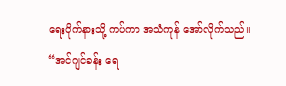ရေးပိုက်နားသို့ ကပ်ကာ အသံကုန် အော်လိုက်သည်။
“အင်ဂျင်ခန်း ရေ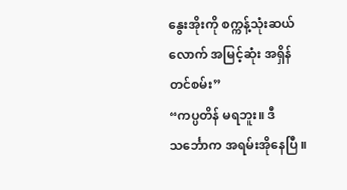နွေးအိုးကို စက္ကန့်သုံးဆယ်လောက် အမြင့်ဆုံး အရှိန်တင်စမ်း”
“ကပ္ပတိန် မရဘူး။ ဒီသင်္ဘောက အရမ်းအိုနေပြီ ။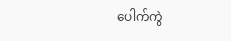ပေါက်ကွဲ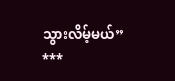သွားလိမ့်မယ်”
***